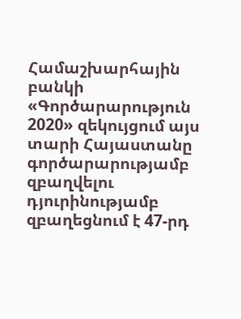Համաշխարհային բանկի «Գործարարություն 2020» զեկույցում այս տարի Հայաստանը գործարարությամբ զբաղվելու դյուրինությամբ զբաղեցնում է 47-րդ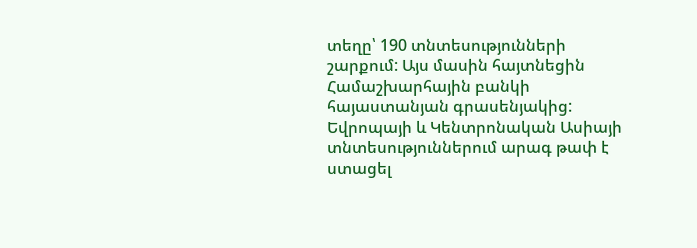տեղը՝ 190 տնտեսությունների շարքում: Այս մասին հայտնեցին Համաշխարհային բանկի հայաստանյան գրասենյակից:
Եվրոպայի և Կենտրոնական Ասիայի տնտեսություններում արագ թափ է ստացել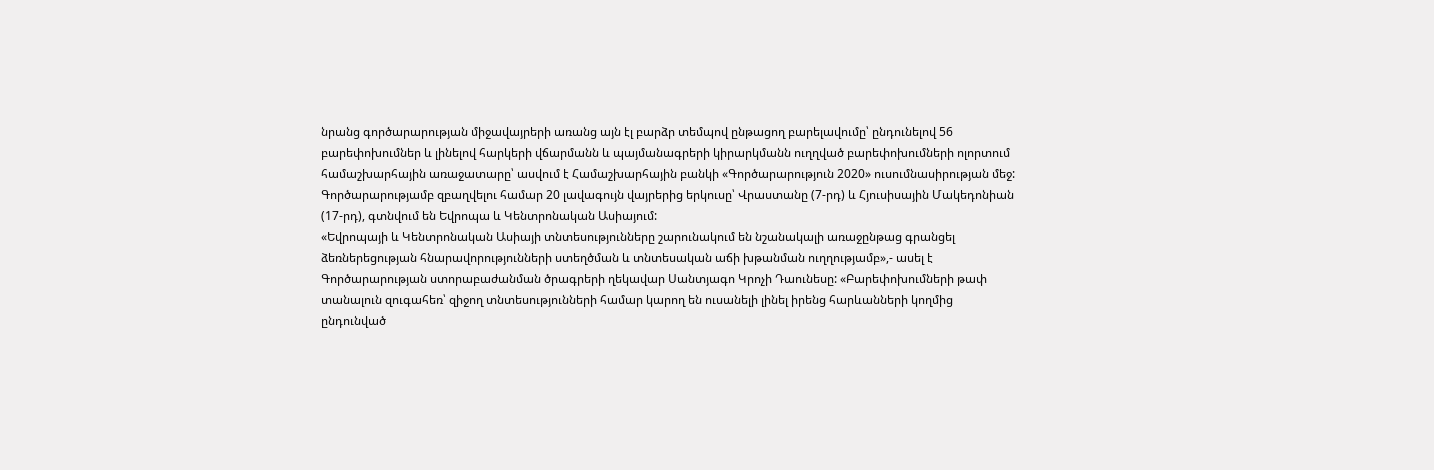նրանց գործարարության միջավայրերի առանց այն էլ բարձր տեմպով ընթացող բարելավումը՝ ընդունելով 56 բարեփոխումներ և լինելով հարկերի վճարմանն և պայմանագրերի կիրարկմանն ուղղված բարեփոխումների ոլորտում համաշխարհային առաջատարը՝ ասվում է Համաշխարհային բանկի «Գործարարություն 2020» ուսումնասիրության մեջ: Գործարարությամբ զբաղվելու համար 20 լավագույն վայրերից երկուսը՝ Վրաստանը (7-րդ) և Հյուսիսային Մակեդոնիան (17-րդ), գտնվում են Եվրոպա և Կենտրոնական Ասիայում:
«Եվրոպայի և Կենտրոնական Ասիայի տնտեսությունները շարունակում են նշանակալի առաջընթաց գրանցել ձեռներեցության հնարավորությունների ստեղծման և տնտեսական աճի խթանման ուղղությամբ»,- ասել է Գործարարության ստորաբաժանման ծրագրերի ղեկավար Սանտյագո Կրոչի Դաունեսը: «Բարեփոխումների թափ տանալուն զուգահեռ՝ զիջող տնտեսությունների համար կարող են ուսանելի լինել իրենց հարևանների կողմից ընդունված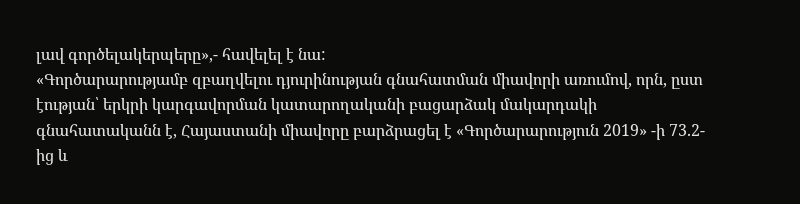լավ գործելակերպերը»,- հավելել է նա:
«Գործարարությամբ զբաղվելու դյուրինության գնահատման միավորի առումով, որն, ըստ էության՝ երկրի կարգավորման կատարողականի բացարձակ մակարդակի գնահատականն է, Հայաստանի միավորը բարձրացել է «Գործարարություն 2019» -ի 73.2-ից և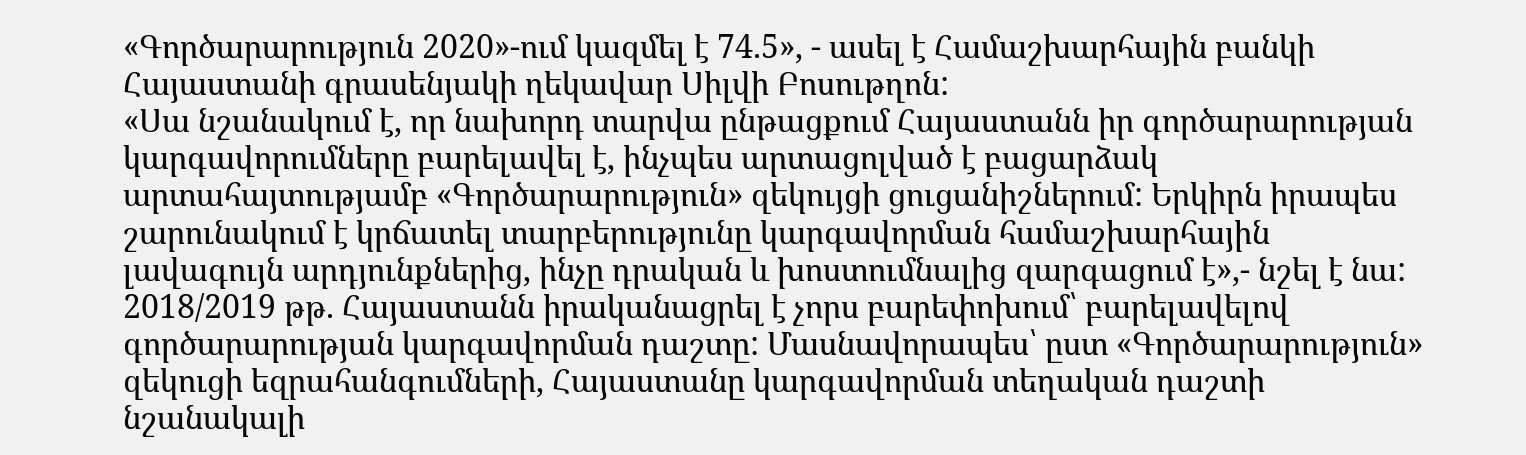«Գործարարություն 2020»-ում կազմել է 74.5», - ասել է Համաշխարհային բանկի Հայաստանի գրասենյակի ղեկավար Սիլվի Բոսութղոն:
«Սա նշանակում է, որ նախորդ տարվա ընթացքում Հայաստանն իր գործարարության կարգավորումները բարելավել է, ինչպես արտացոլված է բացարձակ արտահայտությամբ «Գործարարություն» զեկույցի ցուցանիշներում: Երկիրն իրապես շարունակում է կրճատել տարբերությունը կարգավորման համաշխարհային լավագույն արդյունքներից, ինչը դրական և խոստումնալից զարգացում է»,- նշել է նա:
2018/2019 թթ. Հայաստանն իրականացրել է չորս բարեփոխում՝ բարելավելով գործարարության կարգավորման դաշտը: Մասնավորապես՝ ըստ «Գործարարություն» զեկուցի եզրահանգումների, Հայաստանը կարգավորման տեղական դաշտի նշանակալի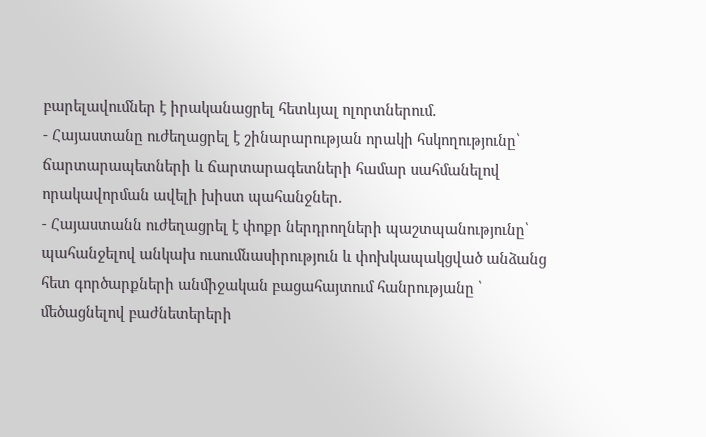բարելավումներ է իրականացրել հետևյալ ոլորտներում.
- Հայաստանը ուժեղացրել է շինարարության որակի հսկողությունը՝ ճարտարապետների և ճարտարագետների համար սահմանելով որակավորման ավելի խիստ պահանջներ.
- Հայաստանն ուժեղացրել է փոքր ներդրողների պաշտպանությունը՝ պահանջելով անկախ ուսումնասիրություն և փոխկապակցված անձանց հետ գործարքների անմիջական բացահայտում հանրությանը ՝ մեծացնելով բաժնետերերի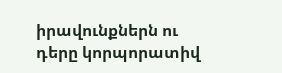իրավունքներն ու դերը կորպորատիվ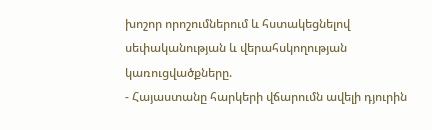խոշոր որոշումներում և հստակեցնելով սեփականության և վերահսկողության կառուցվածքները.
- Հայաստանը հարկերի վճարումն ավելի դյուրին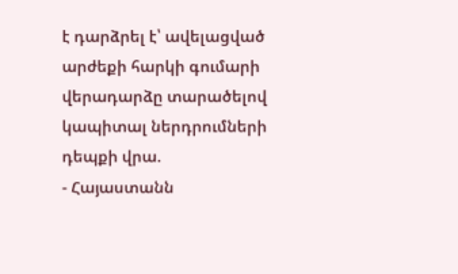է դարձրել է՝ ավելացված արժեքի հարկի գումարի վերադարձը տարածելով կապիտալ ներդրումների դեպքի վրա.
- Հայաստանն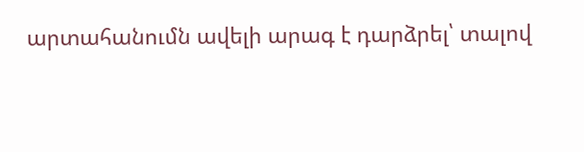արտահանումն ավելի արագ է դարձրել՝ տալով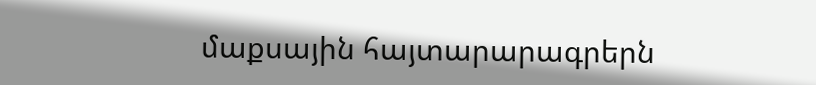մաքսային հայտարարագրերն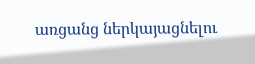առցանց ներկայացնելու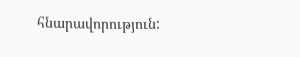հնարավորություն: